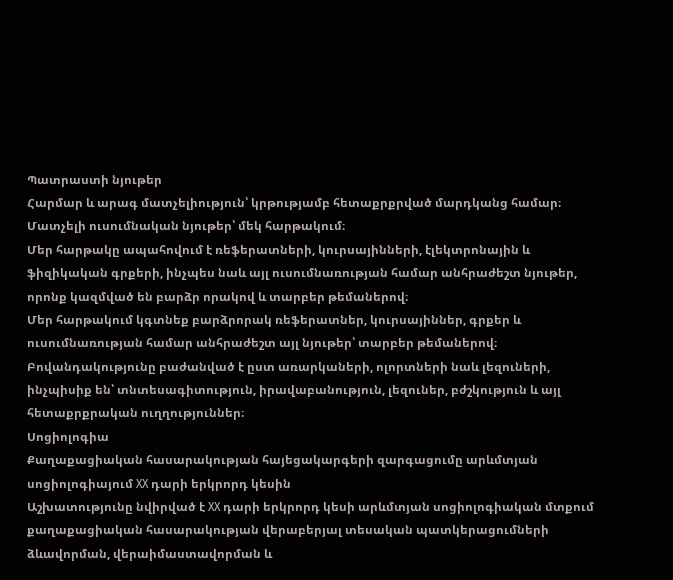Պատրաստի նյութեր
Հարմար և արագ մատչելիություն՝ կրթությամբ հետաքրքրված մարդկանց համար։
Մատչելի ուսումնական նյութեր՝ մեկ հարթակում։
Մեր հարթակը ապահովում է ռեֆերատների, կուրսայինների, էլեկտրոնային և ֆիզիկական գրքերի, ինչպես նաև այլ ուսումնառության համար անհրաժեշտ նյութեր, որոնք կազմված են բարձր որակով և տարբեր թեմաներով։
Մեր հարթակում կգտնեք բարձրորակ ռեֆերատներ, կուրսայիններ, գրքեր և ուսումնառության համար անհրաժեշտ այլ նյութեր՝ տարբեր թեմաներով։
Բովանդակությունը բաժանված է ըստ առարկաների, ոլորտների նաև լեզուների, ինչպիսիք են՝ տնտեսագիտություն, իրավաբանություն, լեզուներ, բժշկություն և այլ հետաքրքրական ուղղություններ։
Սոցիոլոգիա
Քաղաքացիական հասարակության հայեցակարգերի զարգացումը արևմտյան սոցիոլոգիայում XX դարի երկրորդ կեսին
Աշխատությունը նվիրված է XX դարի երկրորդ կեսի արևմտյան սոցիոլոգիական մտքում քաղաքացիական հասարակության վերաբերյալ տեսական պատկերացումների ձևավորման, վերաիմաստավորման և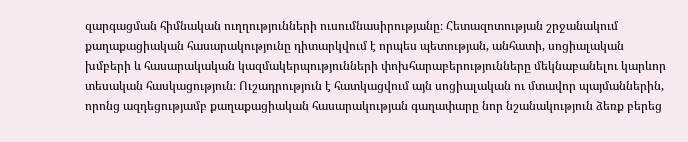զարգացման հիմնական ուղղությունների ուսումնասիրությանը։ Հետազոտության շրջանակում քաղաքացիական հասարակությունը դիտարկվում է որպես պետության, անհատի, սոցիալական խմբերի և հասարակական կազմակերպությունների փոխհարաբերությունները մեկնաբանելու կարևոր տեսական հասկացություն։ Ուշադրություն է հատկացվում այն սոցիալական ու մտավոր պայմաններին, որոնց ազդեցությամբ քաղաքացիական հասարակության գաղափարը նոր նշանակություն ձեռք բերեց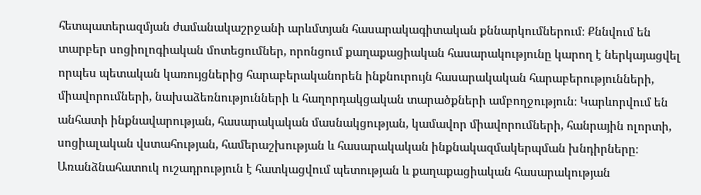հետպատերազմյան ժամանակաշրջանի արևմտյան հասարակագիտական քննարկումներում։ Քննվում են տարբեր սոցիոլոգիական մոտեցումներ, որոնցում քաղաքացիական հասարակությունը կարող է ներկայացվել որպես պետական կառույցներից հարաբերականորեն ինքնուրույն հասարակական հարաբերությունների, միավորումների, նախաձեռնությունների և հաղորդակցական տարածքների ամբողջություն։ Կարևորվում են անհատի ինքնավարության, հասարակական մասնակցության, կամավոր միավորումների, հանրային ոլորտի, սոցիալական վստահության, համերաշխության և հասարակական ինքնակազմակերպման խնդիրները։ Առանձնահատուկ ուշադրություն է հատկացվում պետության և քաղաքացիական հասարակության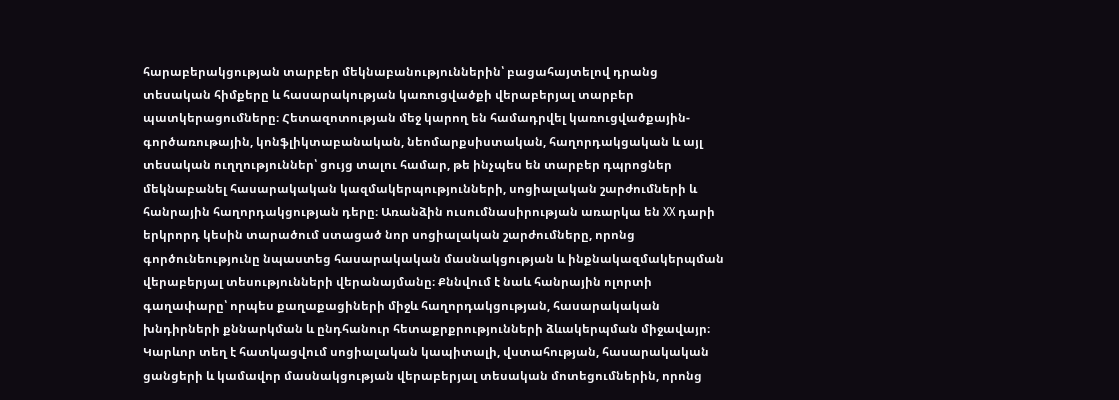հարաբերակցության տարբեր մեկնաբանություններին՝ բացահայտելով դրանց տեսական հիմքերը և հասարակության կառուցվածքի վերաբերյալ տարբեր պատկերացումները։ Հետազոտության մեջ կարող են համադրվել կառուցվածքային-գործառութային, կոնֆլիկտաբանական, նեոմարքսիստական, հաղորդակցական և այլ տեսական ուղղություններ՝ ցույց տալու համար, թե ինչպես են տարբեր դպրոցներ մեկնաբանել հասարակական կազմակերպությունների, սոցիալական շարժումների և հանրային հաղորդակցության դերը։ Առանձին ուսումնասիրության առարկա են XX դարի երկրորդ կեսին տարածում ստացած նոր սոցիալական շարժումները, որոնց գործունեությունը նպաստեց հասարակական մասնակցության և ինքնակազմակերպման վերաբերյալ տեսությունների վերանայմանը։ Քննվում է նաև հանրային ոլորտի գաղափարը՝ որպես քաղաքացիների միջև հաղորդակցության, հասարակական խնդիրների քննարկման և ընդհանուր հետաքրքրությունների ձևակերպման միջավայր։ Կարևոր տեղ է հատկացվում սոցիալական կապիտալի, վստահության, հասարակական ցանցերի և կամավոր մասնակցության վերաբերյալ տեսական մոտեցումներին, որոնց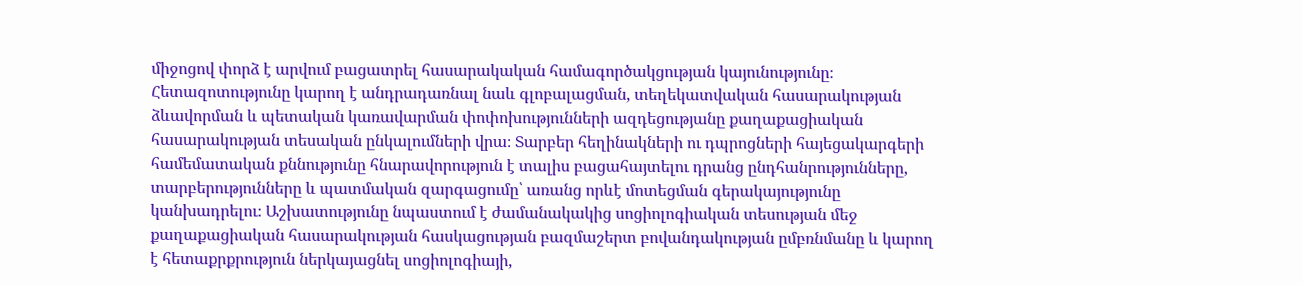միջոցով փորձ է արվում բացատրել հասարակական համագործակցության կայունությունը։ Հետազոտությունը կարող է անդրադառնալ նաև գլոբալացման, տեղեկատվական հասարակության ձևավորման և պետական կառավարման փոփոխությունների ազդեցությանը քաղաքացիական հասարակության տեսական ընկալումների վրա։ Տարբեր հեղինակների ու դպրոցների հայեցակարգերի համեմատական քննությունը հնարավորություն է տալիս բացահայտելու դրանց ընդհանրությունները, տարբերությունները և պատմական զարգացումը՝ առանց որևէ մոտեցման գերակայությունը կանխադրելու։ Աշխատությունը նպաստում է ժամանակակից սոցիոլոգիական տեսության մեջ քաղաքացիական հասարակության հասկացության բազմաշերտ բովանդակության ըմբռնմանը և կարող է հետաքրքրություն ներկայացնել սոցիոլոգիայի,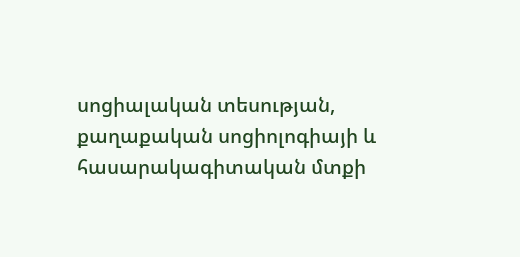սոցիալական տեսության, քաղաքական սոցիոլոգիայի և հասարակագիտական մտքի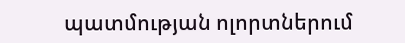պատմության ոլորտներում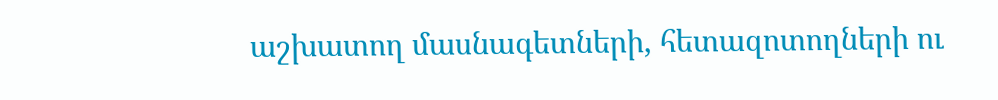աշխատող մասնագետների, հետազոտողների ու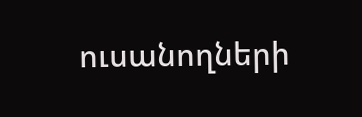ուսանողների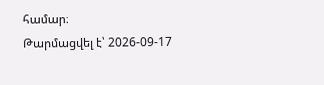համար։
Թարմացվել է՝ 2026-09-17